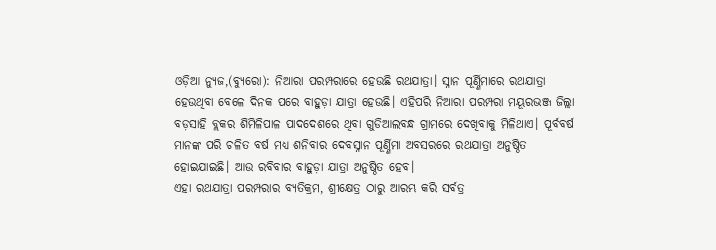ଓଡ଼ିଆ ନ୍ୟୁଜ,(ବ୍ୟୁରୋ): ନିଆରା ପରମ୍ପରାରେ ହେଉଛି ରଥଯାତ୍ରା। ସ୍ନାନ ପୂର୍ଣ୍ଣିମାରେ ରଥଯାତ୍ରା ହେଉଥିବା ବେଳେ ଦିନକ ପରେ ବାହୁଡ଼ା ଯାତ୍ରା ହେଉଛି। ଏହିପରି ନିଆରା ପରମ୍ପରା ମୟୂରଭଞ୍ଜ ଜିଲ୍ଲା ବଡ଼ସାହି ବ୍ଲକର ଶିମିଳିପାଳ ପାଦଦେଶରେ ଥିବା ଗୁଡିଆଲବନ୍ଧ ଗ୍ରାମରେ ଦେଖିବାକୁ ମିଳିଥାଏ। ପୂର୍ବବର୍ଷ ମାନଙ୍କ ପରି ଚଳିତ ବର୍ଷ ମଧ୍ୟ ଶନିବାର ଦେବସ୍ନାନ ପୂର୍ଣ୍ଣିମା ଅବସରରେ ରଥଯାତ୍ରା ଅନୁଷ୍ଠିତ ହୋଇଯାଇଛି। ଆଉ ରବିବାର ବାହୁଡ଼ା ଯାତ୍ରା ଅନୁଷ୍ଠିତ ହେବ।
ଏହା ରଥଯାତ୍ରା ପରମ୍ପରାର ବ୍ୟତିକ୍ରମ, ଶ୍ରୀକ୍ଷେତ୍ର ଠାରୁ ଆରମ୍ଭ କରି ସର୍ବତ୍ର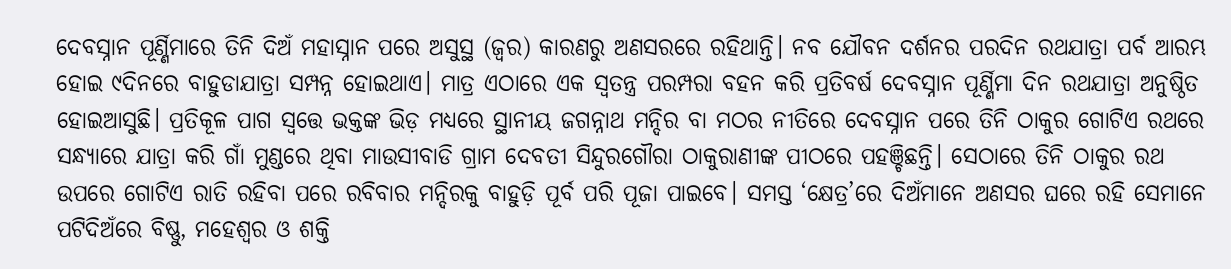ଦେବସ୍ନାନ ପୂର୍ଣ୍ଣିମାରେ ତିନି ଦିଅଁ ମହାସ୍ନାନ ପରେ ଅସୁସ୍ଥ (ଜ୍ୱର) କାରଣରୁ ଅଣସରରେ ରହିଥାନ୍ତି। ନବ ଯୌବନ ଦର୍ଶନର ପରଦିନ ରଥଯାତ୍ରା ପର୍ବ ଆରମ୍ଭ ହୋଇ ୯ଦିନରେ ବାହୁଡାଯାତ୍ରା ସମ୍ପନ୍ନ ହୋଇଥାଏ। ମାତ୍ର ଏଠାରେ ଏକ ସ୍ୱତନ୍ତ୍ର ପରମ୍ପରା ବହନ କରି ପ୍ରତିବର୍ଷ ଦେବସ୍ନାନ ପୂର୍ଣ୍ଣିମା ଦିନ ରଥଯାତ୍ରା ଅନୁଷ୍ଠିତ ହୋଇଆସୁଛି। ପ୍ରତିକୂଳ ପାଗ ସ୍ୱତ୍ତେ ଭକ୍ତଙ୍କ ଭିଡ଼ ମଧ୍ୟରେ ସ୍ଥାନୀୟ ଜଗନ୍ନାଥ ମନ୍ଦିର ବା ମଠର ନୀତିରେ ଦେବସ୍ନାନ ପରେ ତିନି ଠାକୁର ଗୋଟିଏ ରଥରେ ସନ୍ଧ୍ୟାରେ ଯାତ୍ରା କରି ଗାଁ ମୁଣ୍ଡରେ ଥିବା ମାଉସୀବାଡି ଗ୍ରାମ ଦେବତୀ ସିନ୍ଦୁରଗୌରା ଠାକୁରାଣୀଙ୍କ ପୀଠରେ ପହଞ୍ଚିଛନ୍ତି। ସେଠାରେ ତିନି ଠାକୁର ରଥ ଉପରେ ଗୋଟିଏ ରାତି ରହିବା ପରେ ରବିବାର ମନ୍ଦିରକୁ ବାହୁଡ଼ି ପୂର୍ବ ପରି ପୂଜା ପାଇବେ। ସମସ୍ତ ‘କ୍ଷେତ୍ର’ରେ ଦିଅଁମାନେ ଅଣସର ଘରେ ରହି ସେମାନେ ପଟିଦିଅଁରେ ବିଷ୍ଣୁ, ମହେଶ୍ୱର ଓ ଶକ୍ତି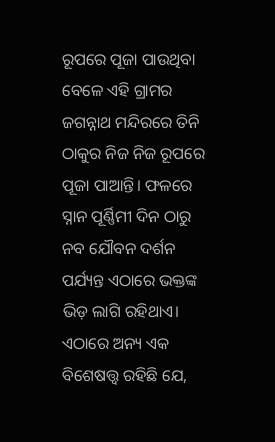ରୂପରେ ପୂଜା ପାଉଥିବା ବେଳେ ଏହି ଗ୍ରାମର ଜଗନ୍ନାଥ ମନ୍ଦିରରେ ତିନି ଠାକୁର ନିଜ ନିଜ ରୂପରେ ପୂଜା ପାଆନ୍ତି। ଫଳରେ ସ୍ନାନ ପୂର୍ଣ୍ଣିମୀ ଦିନ ଠାରୁ ନବ ଯୌବନ ଦର୍ଶନ ପର୍ଯ୍ୟନ୍ତ ଏଠାରେ ଭକ୍ତଙ୍କ ଭିଡ଼ ଲାଗି ରହିଥାଏ। ଏଠାରେ ଅନ୍ୟ ଏକ ବିଶେଷତ୍ତ୍ୱ ରହିଛି ଯେ,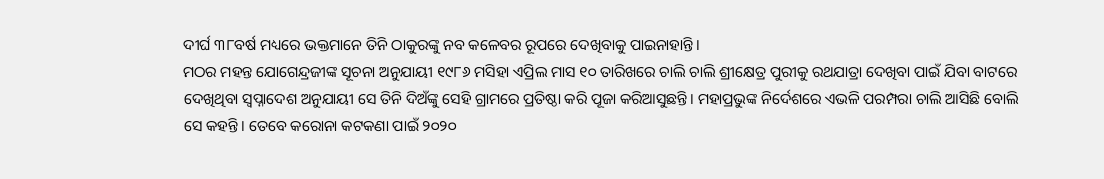ଦୀର୍ଘ ୩୮ବର୍ଷ ମଧ୍ୟରେ ଭକ୍ତମାନେ ତିନି ଠାକୁରଙ୍କୁ ନବ କଳେବର ରୂପରେ ଦେଖିବାକୁ ପାଇନାହାନ୍ତି।
ମଠର ମହନ୍ତ ଯୋଗେନ୍ଦ୍ରଜୀଙ୍କ ସୂଚନା ଅନୁଯାୟୀ ୧୯୮୬ ମସିହା ଏପ୍ରିଲ ମାସ ୧୦ ତାରିଖରେ ଚାଲି ଚାଲି ଶ୍ରୀକ୍ଷେତ୍ର ପୁରୀକୁ ରଥଯାତ୍ରା ଦେଖିବା ପାଇଁ ଯିବା ବାଟରେ ଦେଖିଥିବା ସ୍ୱପ୍ନାଦେଶ ଅନୁଯାୟୀ ସେ ତିନି ଦିଅଁଙ୍କୁ ସେହି ଗ୍ରାମରେ ପ୍ରତିଷ୍ଠା କରି ପୂଜା କରିଆସୁଛନ୍ତି। ମହାପ୍ରଭୁଙ୍କ ନିର୍ଦେଶରେ ଏଭଳି ପରମ୍ପରା ଚାଲି ଆସିଛି ବୋଲି ସେ କହନ୍ତି। ତେବେ କରୋନା କଟକଣା ପାଇଁ ୨୦୨୦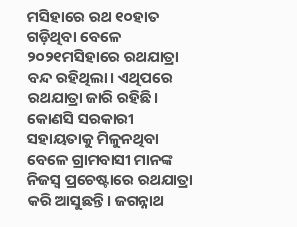ମସିହାରେ ରଥ ୧୦ହାତ ଗଡ଼ିଥିବା ବେଳେ ୨୦୨୧ମସିହାରେ ରଥଯାତ୍ରା ବନ୍ଦ ରହିଥିଲା। ଏଥିପରେ ରଥଯାତ୍ରା ଜାରି ରହିଛି। କୋଣସି ସରକାରୀ ସହାୟତାକୁ ମିଳୁନଥିବା ବେଳେ ଗ୍ରାମବାସୀ ମାନଙ୍କ ନିଜସ୍ଵ ପ୍ରଚେଷ୍ଟାରେ ରଥଯାତ୍ରା କରି ଆସୁଛନ୍ତି। ଜଗନ୍ନାଥ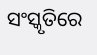ସଂସ୍କୃତିରେ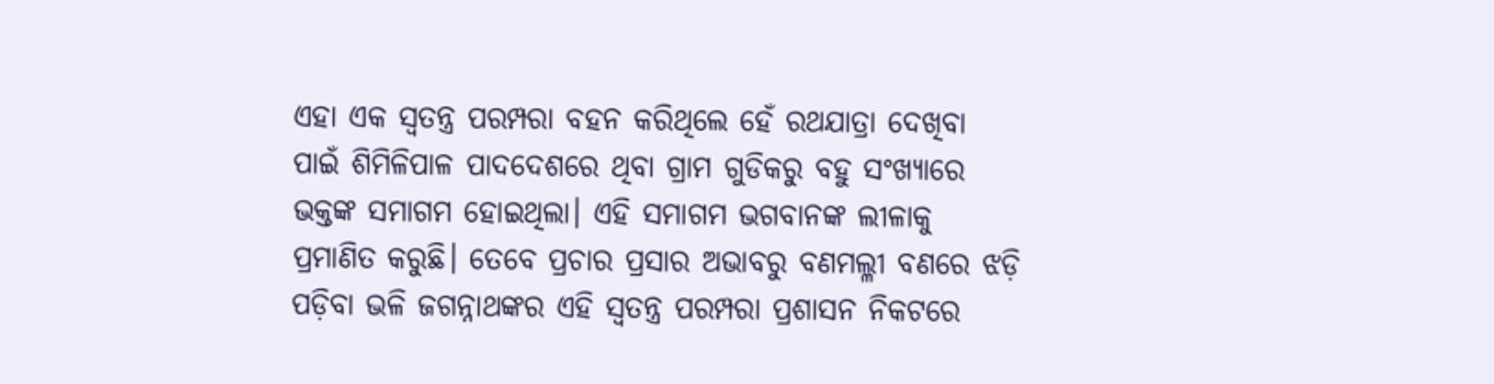ଏହା ଏକ ସ୍ୱତନ୍ତ୍ର ପରମ୍ପରା ବହନ କରିଥିଲେ ହେଁ ରଥଯାତ୍ରା ଦେଖିବା ପାଇଁ ଶିମିଳିପାଳ ପାଦଦେଶରେ ଥିବା ଗ୍ରାମ ଗୁଡିକରୁ ବହୁ ସଂଖ୍ୟାରେ ଭକ୍ତଙ୍କ ସମାଗମ ହୋଇଥିଲା। ଏହି ସମାଗମ ଭଗବାନଙ୍କ ଲୀଳାକୁ ପ୍ରମାଣିତ କରୁଛି। ତେବେ ପ୍ରଚାର ପ୍ରସାର ଅଭାବରୁ ବଣମଲ୍ଳୀ ବଣରେ ଝଡ଼ି ପଡ଼ିବା ଭଳି ଜଗନ୍ନାଥଙ୍କର ଏହି ସ୍ୱତନ୍ତ୍ର ପରମ୍ପରା ପ୍ରଶାସନ ନିକଟରେ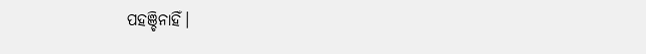ପହଞ୍ଚିନାହିଁ।